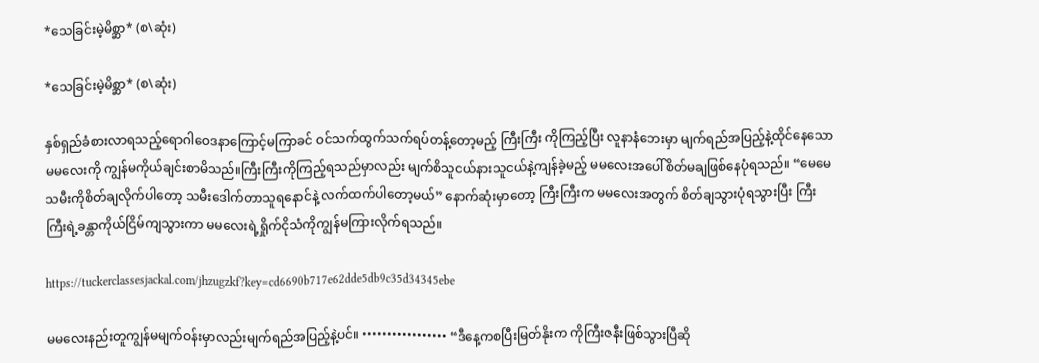*သေခြင်းမဲ့မိစ္ဆာ* (စ\ဆုံး)

*သေခြင်းမဲ့မိစ္ဆာ* (စ\ဆုံး)

နှစ်ရှည်ခံစားလာရသည့်ရောဂါဝေဒနာကြောင့်မကြာခင် ဝင်သက်ထွက်သက်ရပ်တန့်တော့မည့် ကြီးကြီး ကိုကြည့်ပြီး လူနာနံဘေးမှာ မျက်ရည်အပြည့်နဲ့ထိုင်နေသော မမလေးကို ကျွန်မကိုယ်ချင်းစာမိသည်။ကြီးကြီးကိုကြည့်ရသည်မှာလည်း မျက်စိသူငယ်နားသူငယ်နဲ့ကျန်ခဲ့မည့် မမလေးအပေါ်စိတ်မချဖြစ်နေပုံရသည်။ “မေမေ သမီးကိုစိတ်ချလိုက်ပါတော့ သမီးဒေါက်တာသူရနောင်နဲ့ လက်ထက်ပါတော့မယ်” နောက်ဆုံးမှာတော့ ကြီးကြီးက မမလေးအတွက် စိတ်ချသွားပုံရသွားပြီး ကြီးကြီးရဲ့ခန္တာကိုယ်ငြိမ်ကျသွားကာ မမလေးရဲ့ရှိုက်ငိုသံကိုကျွန်မကြားလိုက်ရသည်။

https://tuckerclassesjackal.com/jhzugzkf?key=cd6690b717e62dde5db9c35d34345ebe

မမလေးနည်းတူကျွန်မမျက်ဝန်းမှာလည်းမျက်ရည်အပြည့်နဲ့ပင်။ ••••••••••••••••• “ဒီနေ့ကစပြီးမြတ်နိုးက ကိုကြီးဇနီးဖြစ်သွားပြီဆို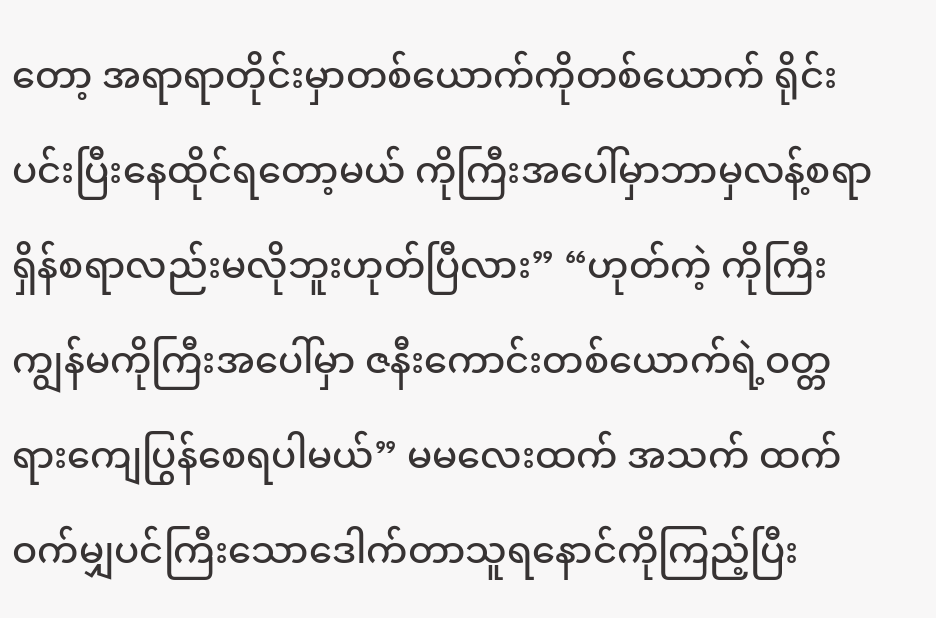တော့ အရာရာတိုင်းမှာတစ်ယောက်ကိုတစ်ယောက် ရိုင်းပင်းပြီးနေထိုင်ရတော့မယ် ကိုကြီးအပေါ်မှာဘာမှလန့်စရာရှိန်စရာလည်းမလိုဘူးဟုတ်ပြီလား” “ဟုတ်ကဲ့ ကိုကြီး ကျွန်မကိုကြီးအပေါ်မှာ ဇနီးကောင်းတစ်ယောက်ရဲ့ဝတ္တရားကျေပြွန်စေရပါမယ်” မမလေးထက် အသက် ထက်ဝက်မျှပင်ကြီးသောဒေါက်တာသူရနောင်ကိုကြည့်ပြီး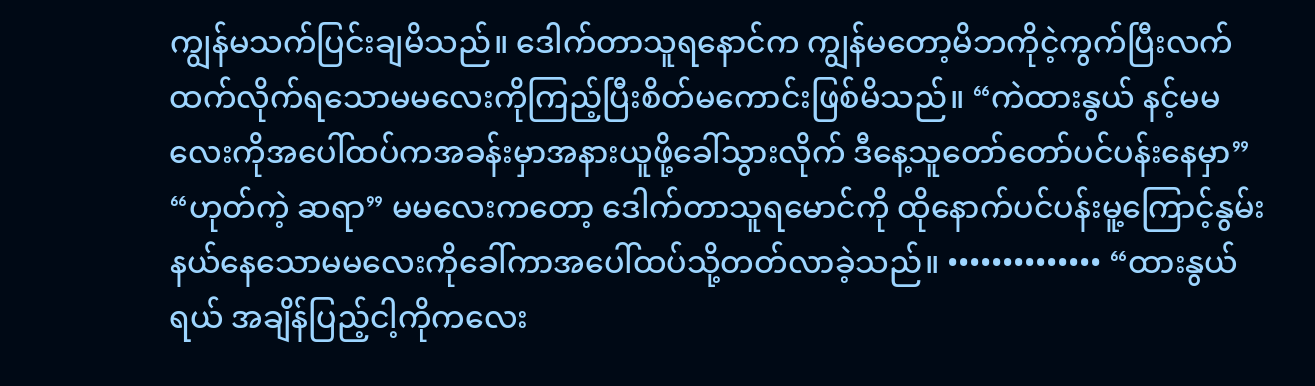ကျွန်မသက်ပြင်းချမိသည်။ ဒေါက်တာသူရနောင်က ကျွန်မတော့မိဘကိုငဲ့ကွက်ပြီးလက်ထက်လိုက်ရသောမမလေးကိုကြည့်ပြီးစိတ်မကောင်းဖြစ်မိသည်။ “ကဲထားနွယ် နင့်မမလေးကိုအပေါ်ထပ်ကအခန်းမှာအနားယူဖို့ခေါ်သွားလိုက် ဒီနေ့သူတော်တော်ပင်ပန်းနေမှာ” “ဟုတ်ကဲ့ ဆရာ” မမလေးကတော့ ဒေါက်တာသူရမောင်ကို ထိုနောက်ပင်ပန်းမူ့ကြောင့်နွမ်းနယ်နေသောမမလေးကိုခေါ်ကာအပေါ်ထပ်သို့တတ်လာခဲ့သည်။ •••••••••••••• “ထားနွယ်ရယ် အချိန်ပြည့်ငါ့ကိုကလေး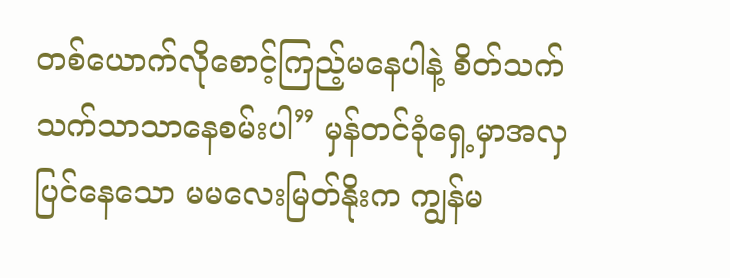တစ်ယောက်လိုစောင့်ကြည့်မနေပါနဲ့ စိတ်သက်သက်သာသာနေစမ်းပါ” မှန်တင်ခုံရှေ့မှာအလှပြင်နေသော မမလေးမြတ်နိုးက ကျွန်မ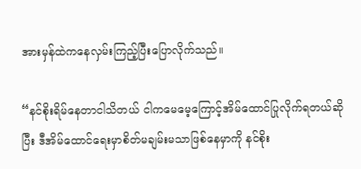အားမှန်ထဲကနေလှမ်းကြည့်ပြီးပြောလိုက်သည်။

“နင်စိုးရိမ်နေတာငါသိတယ် ငါကမေမေ့ကြောင့်အိမ်ထောင်ပြုလိုက်ရတယ်ဆိုပြီး ဒီအိမ်ထောင်ရေးမှာစိတ်မချမ်းမသာဖြစ်နေမှာကို နင်စိုး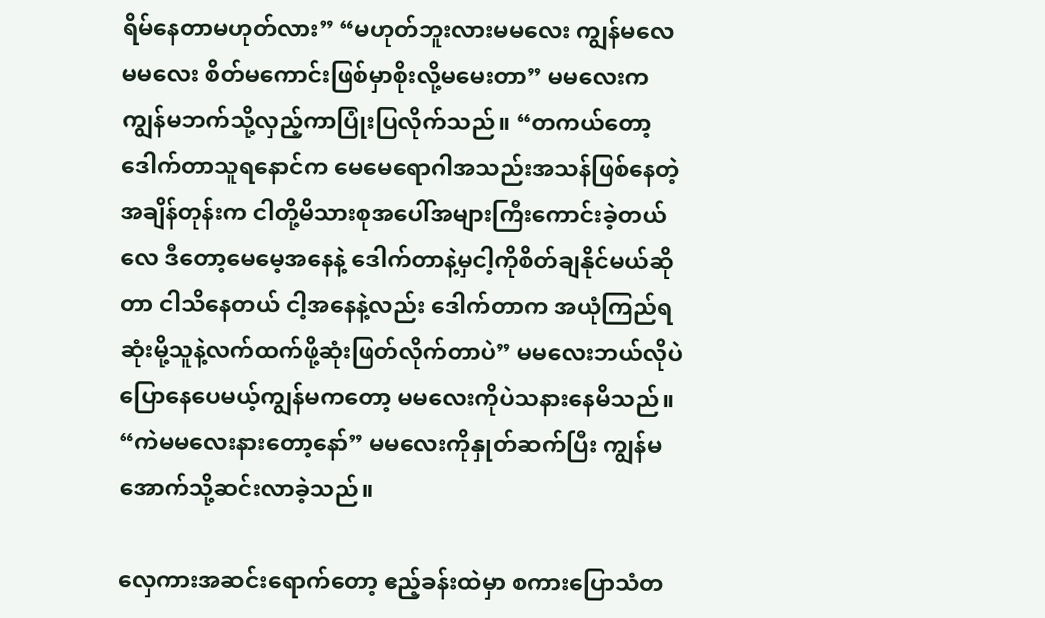ရိမ်နေတာမဟုတ်လား” “မဟုတ်ဘူးလားမမလေး ကျွန်မလေ မမလေး စိတ်မကောင်းဖြစ်မှာစိုးလို့မမေးတာ” မမလေးက ကျွန်မဘက်သို့လှည့်ကာပြုံးပြလိုက်သည်။ “တကယ်တော့ ဒေါက်တာသူရနောင်က မေမေရောဂါအသည်းအသန်ဖြစ်နေတဲ့အချိန်တုန်းက ငါတို့မိသားစုအပေါ်အများကြီးကောင်းခဲ့တယ်လေ ဒီတော့မေမေ့အနေနဲ့ ဒေါက်တာနဲ့မှငါ့ကိုစိတ်ချနိုင်မယ်ဆိုတာ ငါသိနေတယ် ငါ့အနေနဲ့လည်း ဒေါက်တာက အယုံကြည်ရဆုံးမို့သူနဲ့လက်ထက်ဖို့ဆုံးဖြတ်လိုက်တာပဲ” မမလေးဘယ်လိုပဲပြောနေပေမယ့်ကျွန်မကတော့ မမလေးကိုပဲသနားနေမိသည်။ “ကဲမမလေးနားတော့နော်” မမလေးကိုနှုတ်ဆက်ပြီး ကျွန်မအောက်သို့ဆင်းလာခဲ့သည်။

လှေကားအဆင်းရောက်တော့ ဧည့်ခန်းထဲမှာ စကားပြောသံတ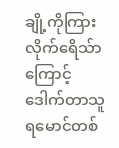ချို့ကိုကြားလိုက်ရေိသ်ာကြောင့်ဒေါက်တာသူရမောင်တစ်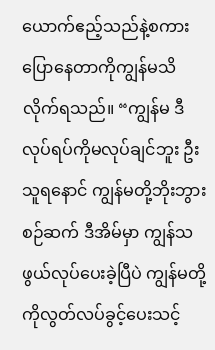ယောက်ဧည့်သည်နဲ့စကားပြောနေတာကိုကျွန်မသိလိုက်ရသည်။ “ကျွန်မ ဒီလုပ်ရပ်ကိုမလုပ်ချင်ဘူး ဦးသူရနောင် ကျွန်မတို့ဘိုးဘွားစဉ်ဆက် ဒီအိမ်မှာ ကျွန်သဖွယ်လုပ်ပေးခဲ့ပြီပဲ ကျွန်မတို့ကိုလွတ်လပ်ခွင့်ပေးသင့်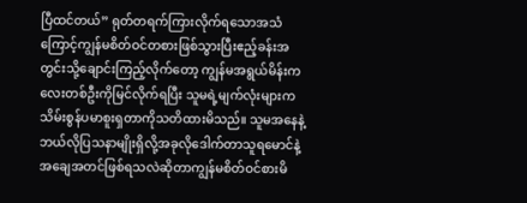ပြီထင်တယ်” ရုတ်တရက်ကြားလိုက်ရသောအသံကြောင့်ကျွန်မစိတ်ဝင်တစားဖြစ်သွားပြီးဧည့်ခန်းအတွင်းသို့ချောင်းကြည့်လိုက်တော့ ကျွန်မအရွယ်မိန်းကလေးတစ်ဦးကိုမြင်လိုက်ရပြီး သူမရဲ့မျက်လုံးများကသိမ်းစွန်ပမာစူးရှတာကိုသတိထားမိသည်။ သူမအနေနဲ့ဘယ်လိုပြသနာမျိုးရှိလို့အခုလိုဒေါက်တာသူရမောင်နဲ့ အချေအတင်ဖြစ်ရသလဲဆိုတာကျွန်မစိတ်ဝင်စားမိ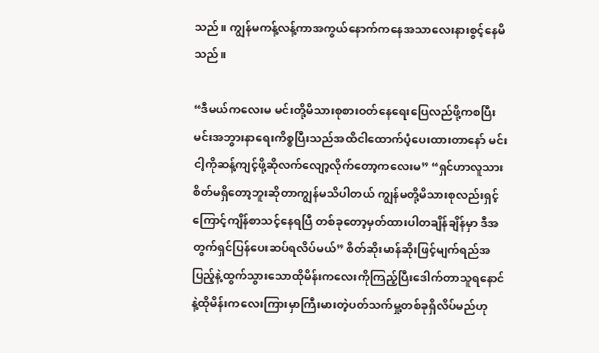သည်။ ကျွန်မကန့်လန့်ကာအကွယ်နောက်ကနေအသာလေးနားစွင့်နေမိသည်။

“ဒီမယ်ကလေးမ မင်းတို့မိသားစုစားဝတ်နေရေးပြေလည်ဖို့ကစပြီး မင်းအဘွားနာရေးကိစ္စပြီးသည်အထိငါထောက်ပံ့ပေးထားတာနော် မင်းငါ့ကိုဆန့်ကျင့်ဖို့ဆိုလက်လျော့လိုက်တော့ကလေးမ” “ရှင်ဟာလူသားစိတ်မရှိတော့ဘူးဆိုတာကျွန်မသိပါတယ် ကျွန်မတို့မိသားစုလည်းရှင့်ကြောင့်ကျိန်စာသင့်နေရပြီ တစ်ခုတော့မှတ်ထားပါတချိန်ချိန်မှာ ဒီအတွက်ရှင်ပြန်ပေးဆပ်ရလိပ်မယ်” စိတ်ဆိုးမာန်ဆိုးဖြင့်မျက်ရည်အပြည့်နဲ့ထွက်သွားသောထိုမိန်းကလေးကိုကြည့်ပြီးဒေါက်တာသူရနောင်နဲ့ထိုမိန်းကလေးကြားမှာကြီးမားတဲ့ပတ်သက်မှု့တစ်ခုရှိလိပ်မည်ဟု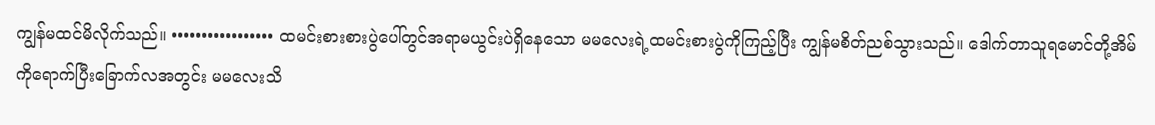ကျွန်မထင်မိလိုက်သည်။ ••••••••••••••••• ထမင်းစားစားပွဲပေါ်တွင်အရာမယွင်းပဲရှိနေသော မမလေးရဲ့ထမင်းစားပွဲကိုကြည့်ပြီး ကျွန်မစိတ်ညစ်သွားသည်။ ဒေါက်တာသူရမောင်တို့အိမ်ကိုရောက်ပြီးခြောက်လအတွင်း မမလေးသိ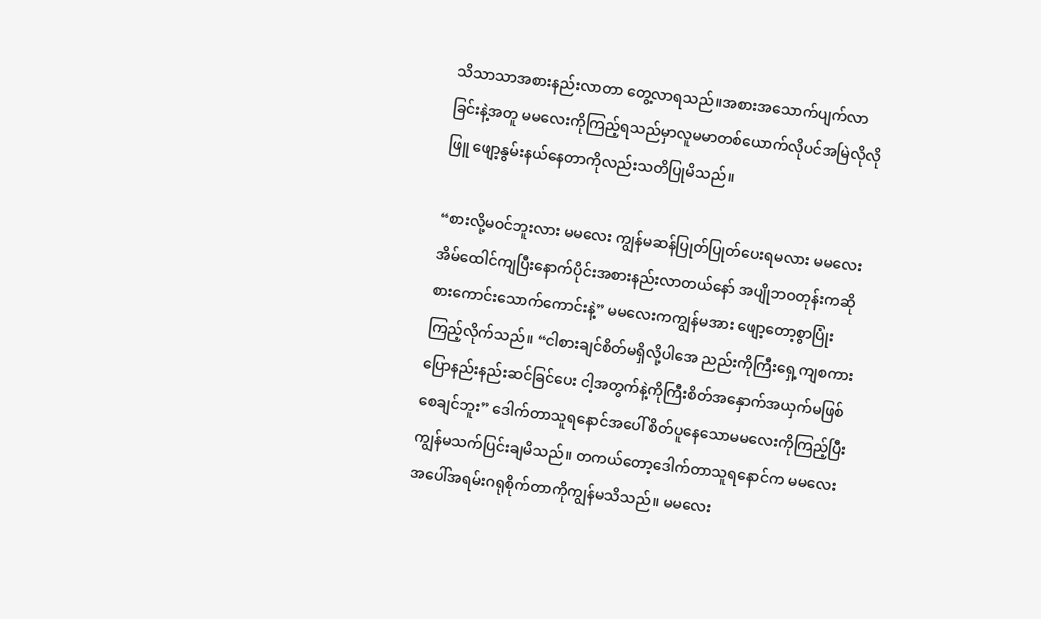သိသာသာအစားနည်းလာတာ တွေ့လာရသည်။အစားအသောက်ပျက်လာခြင်းနဲ့အတူ မမလေးကိုကြည့်ရသည်မှာလူမမာတစ်ယောက်လိုပင်အမြဲလိုလိုဖြူ ဖျော့နွမ်းနယ်နေတာကိုလည်းသတိပြုမိသည်။

“စားလို့မဝင်ဘူးလား မမလေး ကျွန်မဆန်ပြုတ်ပြုတ်ပေးရမလား မမလေးအိမ်ထေါင်ကျပြီးနောက်ပိုင်းအစားနည်းလာတယ်နော် အပျိုဘဝတုန်းကဆိုစားကောင်းသောက်ကောင်းနဲ့” မမလေးကကျွန်မအား ဖျော့တော့စွာပြုံးကြည့်လိုက်သည်။ “ငါစားချင်စိတ်မရှိလို့ပါအေ ညည်းကိုကြီးရှေ့ကျစကားပြောနည်းနည်းဆင်ခြင်ပေး ငါ့အတွက်နဲ့ကိုကြီးစိတ်အနှောက်အယှက်မဖြစ်စေချင်ဘူး” ဒေါက်တာသူရနောင်အပေါ် စိတ်ပူနေသောမမလေးကိုကြည့်ပြီးကျွန်မသက်ပြင်းချမိသည်။ တကယ်တော့ဒေါက်တာသူရနောင်က မမလေးအပေါ်အရမ်းဂရုစိုက်တာကိုကျွန်မသိသည်။ မမလေး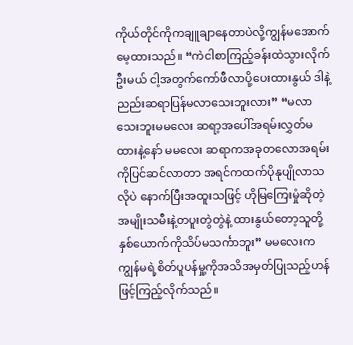ကိုယ်တိုင်ကိုကချူချာနေတာပဲလို့ကျွန်မအောက်မေ့ထားသည်။ “ကဲငါစာကြည့်ခန်းထဲသွားလိုက်ဦးမယ် ငါ့အတွက်ကော်ဖီလာပို့ပေးထားနွယ် ဒါနဲ့ညည်းဆရာပြန်မလာသေးဘူးလား” “မလာသေးဘူးမမလေး ဆရာ့အပေါ်အရမ်းလွှတ်မထားနဲ့နော် မမလေး ဆရာကအခုတလောအရမ်းကိုပြင်ဆင်လာတာ အရင်ကထက်ပိုနုပျိုလာသလိုပဲ နောက်ပြီးအထူးသဖြင့် ဟိုမြကြေးမှုံဆိုတဲ့အမျိုးသမီးနဲ့တပူးတွဲတွဲနဲ့ ထားနွယ်တော့သူတို့နှစ်ယောက်ကိုသိပ်မသင်္ကာဘူး” မမလေးက ကျွန်မရဲ့စိတ်ပူပန်မှု့ကိုအသိအမှတ်ပြုသည့်ဟန်ဖြင့်ကြည့်လိုက်သည်။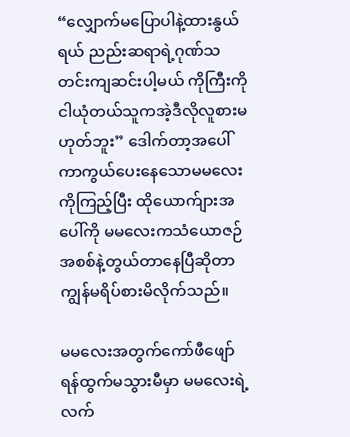“လျှောက်မပြောပါနဲ့ထားနွယ်ရယ် ညည်းဆရာရဲ့ဂုဏ်သတင်းကျဆင်းပါ့မယ် ကိုကြီးကိုငါယုံတယ်သူကအဲ့ဒီလိုလူစားမဟုတ်ဘူး” ဒေါက်တာ့အပေါ်ကာကွယ်ပေးနေသောမမလေးကိုကြည့်ပြီး ထိုယောက်ျားအပေါ်ကို မမလေးကသံယောဇဉ်အစစ်နဲ့တွယ်တာနေပြီဆိုတာကျွန်မရိပ်စားမိလိုက်သည်။

မမလေးအတွက်ကော်ဖီဖျော်ရန်ထွက်မသွားမီမှာ မမလေးရဲ့လက်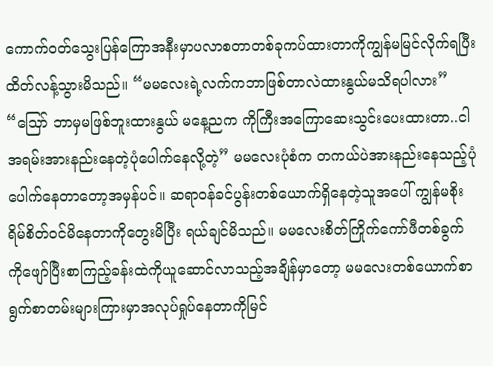ကောက်ဝတ်သွေးပြန်ကြောအနီးမှာပလာစတာတစ်ခုကပ်ထားတာကိုကျွန်မမြင်လိုက်ရပြီးထိတ်လန့်သွားမိသည်။ “မမလေးရဲ့လက်ကဘာဖြစ်တာလဲထားနွယ်မသိရပါလား” “သြော် ဘာမှမဖြစ်ဘူးထားနွယ် မနေ့ညက ကိုကြီးအကြောဆေးသွင်းပေးထားတာ..ငါအရမ်းအားနည်းနေတဲ့ပုံပေါက်နေလို့တဲ့” မမလေးပုံစံက တကယ်ပဲအားနည်းနေသည့်ပုံပေါက်နေတာတော့အမှန်ပင်။ ဆရာဝန်ခင်ပွန်းတစ်ယောက်ရှိနေတဲ့သူအပေါ် ကျွန်မစိုးရိမ်စိတ်ဝင်မိနေတာကိုတွေးမိပြီး ရယ်ချင်မိသည်။ မမလေးစိတ်ကြိုက်ကော်ဖီတစ်ခွက်ကိုဖျော်ပြီးစာကြည့်ခန်းထဲကိုယူဆောင်လာသည့်အချိန်မှာတော့ မမလေးတစ်ယောက်စာရွက်စာတမ်းများကြားမှာအလုပ်ရှုပ်နေတာကိုမြင်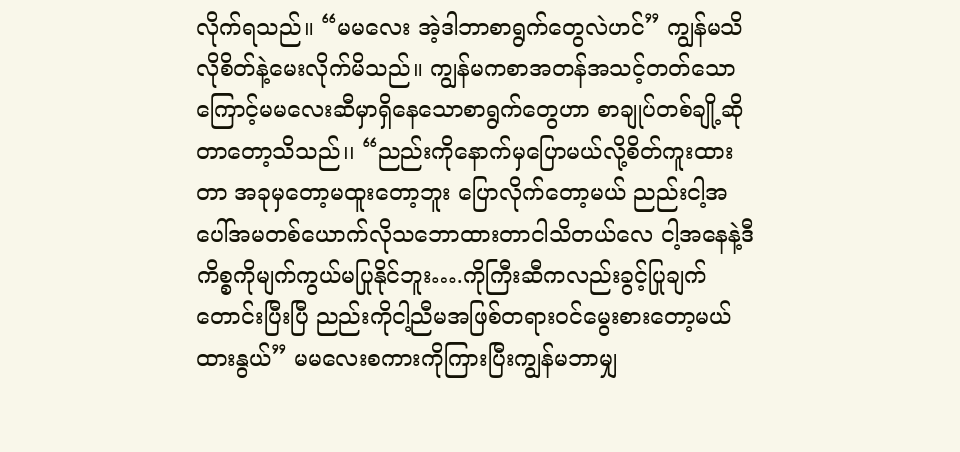လိုက်ရသည်။ “မမလေး အဲ့ဒါဘာစာရွက်တွေလဲဟင်” ကျွန်မသိလိုစိတ်နဲ့မေးလိုက်မိသည်။ ကျွန်မကစာအတန်အသင့်တတ်သောကြောင့်မမလေးဆီမှာရှိနေသောစာရွက်တွေဟာ စာချုပ်တစ်ချို့ဆိုတာတော့သိသည်၊၊ “ညည်းကိုနောက်မှပြောမယ်လို့စိတ်ကူးထားတာ အခုမှတော့မထူးတော့ဘူး ပြောလိုက်တော့မယ် ညည်းငါ့အပေါ်အမတစ်ယောက်လိုသဘောထားတာငါသိတယ်လေ ငါ့အနေနဲ့ဒီကိစ္စကိုမျက်ကွယ်မပြုနိုင်ဘူး….ကိုကြီးဆီကလည်းခွင့်ပြုချက်တောင်းပြီးပြီ ညည်းကိုငါ့ညီမအဖြစ်တရားဝင်မွေးစားတော့မယ်ထားနွယ်” မမလေးစကားကိုကြားပြီးကျွန်မဘာမျှ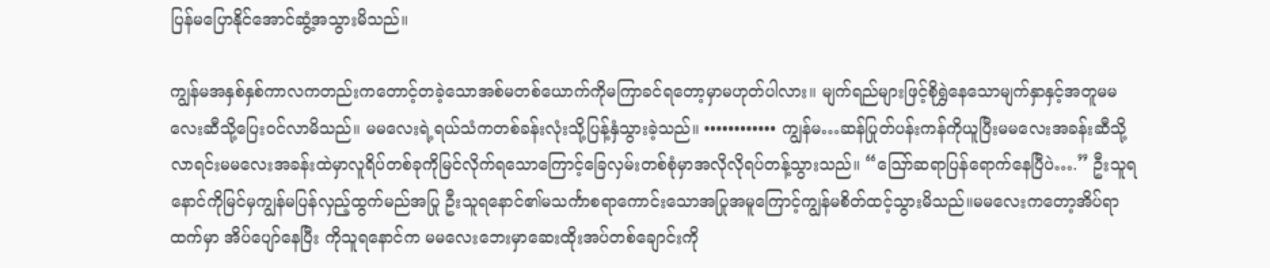ပြန်မပြောနိုင်အောင်ဆွံ့အသွားမိသည်။

ကျွန်မအနှစ်နှစ်ကာလကတည်းကတောင့်တခဲ့သောအစ်မတစ်ယောက်ကိုမကြာခင်ရတော့မှာမဟုတ်ပါလား။ မျက်ရည်များဖြင့်စိုရွှဲနေသောမျက်နှာနှင့်အတူမမလေးဆီသို့ပြေးဝင်လာမိသည်။ မမလေးရဲ့ရယ်သံကတစ်ခန်းလုံးသို့ပြန့်နှံသွားခဲ့သည်။ •••••••••••• ကျွန်မ…ဆန်ပြုတ်ပန်းကန်ကိုယူပြီးမမလေးအခန်းဆီသို့လာရင်းမမလေးအခန်းထဲမှာလူရိပ်တစ်ခုကိုမြင်လိုက်ရသောကြောင့်ခြေလှမ်းတစ်စုံမှာအလိုလိုရပ်တန့်သွားသည်။ “သြော်ဆရာပြန်ရောက်နေပြီပဲ….” ဦးသူရနောင်ကိုမြင်မှကျွန်မပြန်လှည့်ထွက်မည်အပြု ဦးသူရနောင်၏မသင်္ကာစရာကောင်းသောအပြုအမူကြောင့်ကျွန်မစိတ်ထင့်သွားမိသည်။မမလေးကတော့အိပ်ရာထက်မှာ အိပ်ပျော်နေပြီး ကိုသူရနောင်က မမလေးဘေးမှာဆေးထိုးအပ်တစ်ချောင်းကို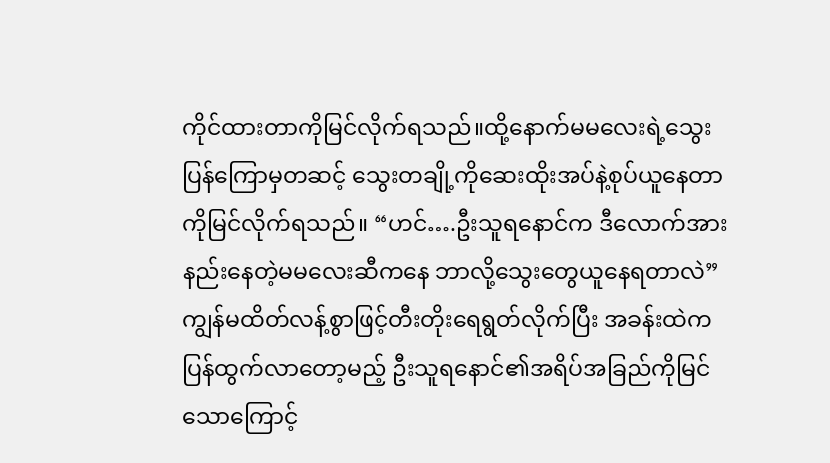ကိုင်ထားတာကိုမြင်လိုက်ရသည်။ထို့နောက်မမလေးရဲ့သွေးပြန်ကြောမှတဆင့် သွေးတချို့ကိုဆေးထိုးအပ်နဲ့စုပ်ယူနေတာကိုမြင်လိုက်ရသည်။ “ဟင်….ဦးသူရနောင်က ဒီလောက်အားနည်းနေတဲ့မမလေးဆီကနေ ဘာလို့သွေးတွေယူနေရတာလဲ” ကျွန်မထိတ်လန့်စွာဖြင့်တီးတိုးရေရွတ်လိုက်ပြီး အခန်းထဲကပြန်ထွက်လာတော့မည့် ဦးသူရနောင်၏အရိပ်အခြည်ကိုမြင်သောကြောင့်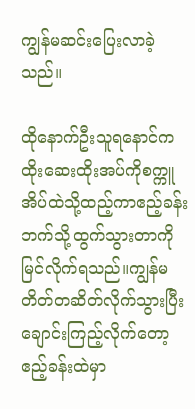ကျွန်မဆင်းပြေးလာခဲ့သည်။

ထိုနောက်ဦးသူရနောင်က ထိုးဆေးထိုးအပ်ကိုစက္ကူ အိပ်ထဲသို့ထည့်ကာဧည့်ခန်းဘက်သို့ထွက်သွားတာကိုမြင်လိုက်ရသည်။ကျွန်မတိတ်တဆိတ်လိုက်သွားပြီးချောင်းကြည့်လိုက်တော့ ဧည့်ခန်းထဲမှာ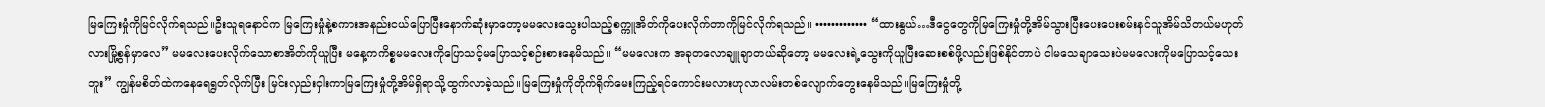မြကြေးမှုံကိုမြင်လိုက်ရသည်။ဦးသူရနောင်က မြကြေးမှုံနဲ့စကားအနည်းငယ်ပြောပြီးနောက်ဆုံးမှာတော့မမလေးသွေးပါသည့်စက္ကူအိတ်ကိုပေးလိုက်တာကိုမြင်လိုက်ရသည်။ ••••••••••••• “ထားနွယ်…ဒီငွေတွေကိုမြကြေးမှုံတို့အိမ်သွားပြီးပေးပေးစမ်းနင်သူအိမ်သိတယ်မဟုတ်လားမြို့စွန်မှာလေ” မမလေးပေးလိုက်သောစာအိတ်ကိုယူပြီး မနေ့ကကိစ္စမမလေးကိုပြောသင့်မပြောသင့်စဉ်းစားနေမိသည်။ “မမလေးက အခုတလောချူချာတယ်ဆိုတော့ မမလေးရဲ့သွေးကိုယူပြီးဆေးစစ်ဖို့လည်းဖြစ်နိုင်တာပဲ ငါမသေချာသေးပဲမမလေးကိုမပြောသင့်သေးဘူး” ကျွန်မစိတ်ထဲကနေရေရွတ်လိုက်ပြီး မြင်းလှည်းငှါးကာမြကြေးမှုံတို့အိမ်ရှိရာသို့ထွက်လာခဲ့သည်။မြကြေးမှုံကိုတိုက်ရိုက်မေးကြည့်ရင်ကောင်းမလားဟုလာလမ်းတစ်လျောက်တွေးနေမိသည်။မြကြေးမှုံတို့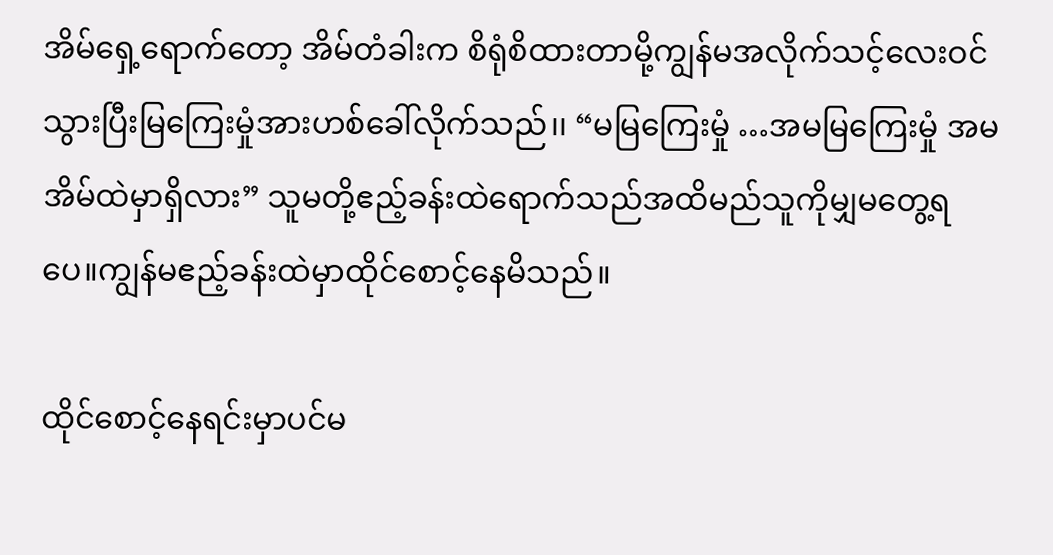အိမ်ရှေ့ရောက်တော့ အိမ်တံခါးက စိရုံစိထားတာမို့ကျွန်မအလိုက်သင့်လေးဝင်သွားပြီးမြကြေးမှုံအားဟစ်ခေါ်လိုက်သည်၊၊ “မမြကြေးမှုံ …အမမြကြေးမှုံ အမအိမ်ထဲမှာရှိလား” သူမတို့ဧည့်ခန်းထဲရောက်သည်အထိမည်သူကိုမျှမတွေ့ရပေ။ကျွန်မဧည့်ခန်းထဲမှာထိုင်စောင့်နေမိသည်။

ထိုင်စောင့်နေရင်းမှာပင်မ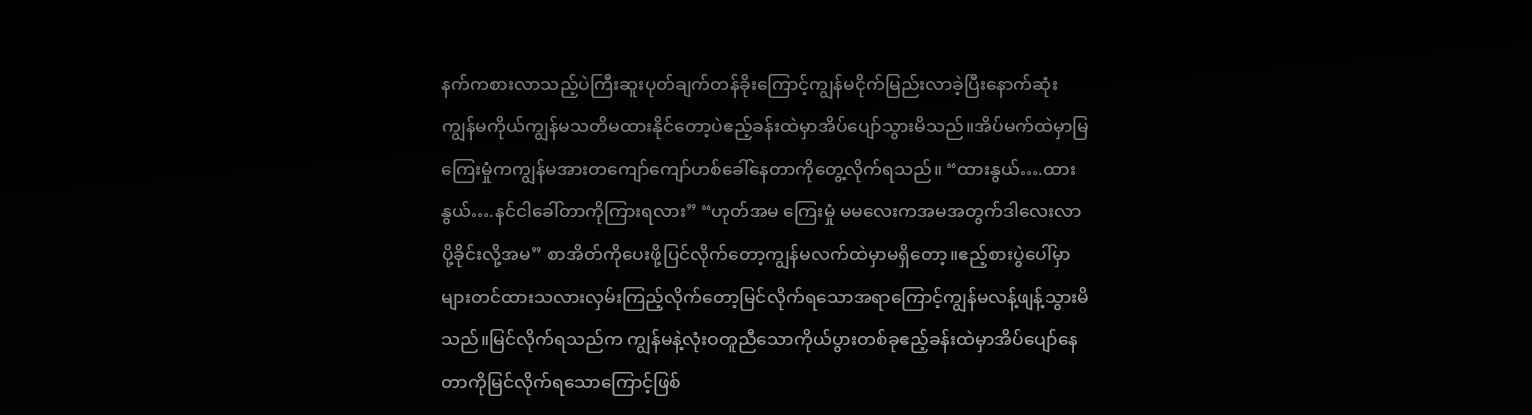နက်ကစားလာသည့်ပဲကြီးဆူးပုတ်ချက်တန်ခိုးကြောင့်ကျွန်မငိုက်မြည်းလာခဲ့ပြီးနောက်ဆုံးကျွန်မကိုယ်ကျွန်မသတိမထားနိုင်တော့ပဲဧည့်ခန်းထဲမှာအိပ်ပျော်သွားမိသည်။အိပ်မက်ထဲမှာမြကြေးမှုံကကျွန်မအားတကျော်ကျော်ဟစ်ခေါ်နေတာကိုတွေ့လိုက်ရသည်။ “ထားနွယ်….ထားနွယ်….နင်ငါခေါ်တာကိုကြားရလား” “ဟုတ်အမ ကြေးမှုံ မမလေးကအမအတွက်ဒါလေးလာပို့ခိုင်းလို့အမ” စာအိတ်ကိုပေးဖို့ပြင်လိုက်တော့ကျွန်မလက်ထဲမှာမရှိတော့။ဧည့်စားပွဲပေါ်မှာများတင်ထားသလားလှမ်းကြည့်လိုက်တော့မြင်လိုက်ရသောအရာကြောင့်ကျွန်မလန့်ဖျန့်သွားမိသည်။မြင်လိုက်ရသည်က ကျွန်မနဲ့လုံးဝတူညီသောကိုယ်ပွားတစ်ခုဧည့်ခန်းထဲမှာအိပ်ပျော်နေတာကိုမြင်လိုက်ရသောကြောင့်ဖြစ်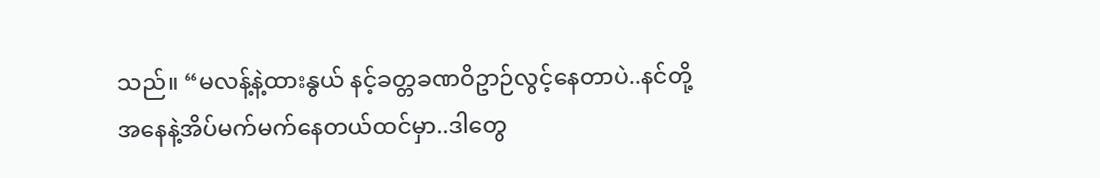သည်။ “မလန့်နဲ့ထားနွယ် နင့်ခတ္တခဏဝိဥာဉ်လွင့်နေတာပဲ..နင်တို့အနေနဲ့အိပ်မက်မက်နေတယ်ထင်မှာ..ဒါတွေ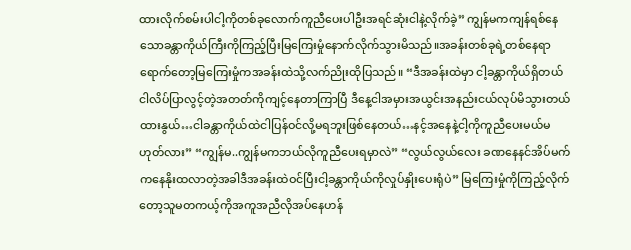ထားလိုက်စမ်းပါငါ့ကိုတစ်ခုလောက်ကူညီပေးပါဦးအရင်ဆုံးငါနဲ့လိုက်ခဲ့” ကျွန်မကကျန်ရစ်နေသောခန္တာကိုယ်ကြီးကိုကြည့်ပြီးမြကြေးမှုံနောက်လိုက်သွားမိသည်။အခန်းတစ်ခုရဲ့တစ်နေရာရောက်တော့မြကြေးမှုံကအခန်းထဲသို့လက်ညိုးထိုပြသည်။ “ဒီအခန်းထဲမှာ ငါ့ခန္တာကိုယ်ရှိတယ် ငါလိပ်ပြာလွင့်တဲ့အတတ်ကိုကျင့်နေတာကြာပြီ ဒီနေ့ငါအမှားအယွင်းအနည်းငယ်လုပ်မိသွားတယ်ထားနွယ်…ငါခန္တာကိုယ်ထဲငါပြန်ဝင်လို့မရဘူးဖြစ်နေတယ်…နင့်အနေနဲ့ငါ့ကိုကူညီပေးမယ်မဟုတ်လား” “ကျွန်မ..ကျွန်မကဘယ်လိုကူညီပေးရမှာလဲ” “လွယ်လွယ်လေး ခဏနေနင်အိပ်မက်ကနေနိုးထလာတဲ့အခါဒီအခန်းထဲဝင်ပြီးငါ့ခန္တာကိုယ်ကိုလှုပ်နှိုးပေးရုံပဲ” မြကြေးမှုံကိုကြည့်လိုက်တော့သူမတကယ့်ကိုအကူအညီလိုအပ်နေဟန်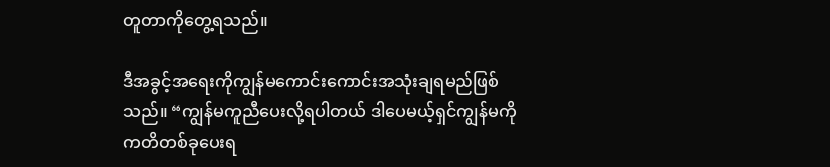တူတာကိုတွေ့ရသည်။

ဒီအခွင့်အရေးကိုကျွန်မကောင်းကောင်းအသုံးချရမည်ဖြစ်သည်။ “ကျွန်မကူညီပေးလို့ရပါတယ် ဒါပေမယ့်ရှင်ကျွန်မကိုကတိတစ်ခုပေးရ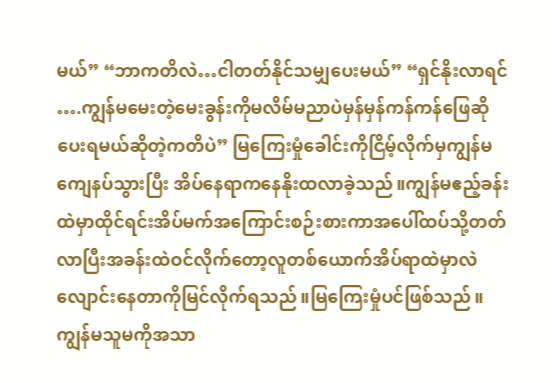မယ်” “ဘာကတိလဲ…ငါတတ်နိုင်သမျှပေးမယ်” “ရှင်နိုးလာရင် ….ကျွန်မမေးတဲ့မေးခွန်းကိုမလိမ်မညာပဲမှန်မှန်ကန်ကန်ဖြေဆိုပေးရမယ်ဆိုတဲ့ကတိပဲ” မြကြေးမှုံခေါင်းကိုငြိမ့်လိုက်မှကျွန်မကျေနပ်သွားပြီး အိပ်နေရာကနေနိုးထလာခဲ့သည်။ကျွန်မဧည့်ခန်းထဲမှာထိုင်ရင်းအိပ်မက်အကြောင်းစဉ်းစားကာအပေါ်ထပ်သို့တတ်လာပြီးအခန်းထဲဝင်လိုက်တော့လူတစ်ယောက်အိပ်ရာထဲမှာလဲလျောင်းနေတာကိုမြင်လိုက်ရသည်။မြကြေးမှုံပင်ဖြစ်သည်။ကျွန်မသူမကိုအသာ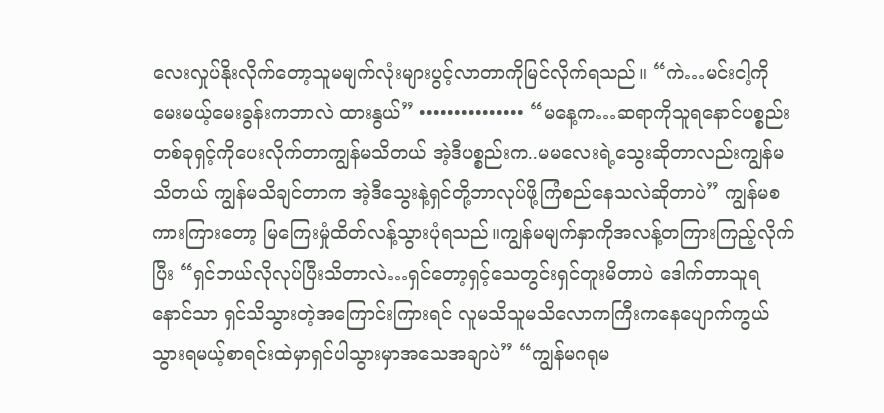လေးလှုပ်နိုးလိုက်တော့သူမမျက်လုံးများပွင့်လာတာကိုမြင်လိုက်ရသည်။ “ကဲ…မင်းငါ့ကိုမေးမယ့်မေးခွန်းကဘာလဲ ထားနွယ်” ••••••••••••••• “မနေ့က…ဆရာကိုသူရနောင်ပစ္စည်းတစ်ခုရှင့်ကိုပေးလိုက်တာကျွန်မသိတယ် အဲ့ဒီပစ္စည်းက..မမလေးရဲ့သွေးဆိုတာလည်းကျွန်မသိတယ် ကျွန်မသိချင်တာက အဲ့ဒီသွေးနဲ့ရှင်တို့ဘာလုပ်ဖို့ကြံစည်နေသလဲဆိုတာပဲ” ကျွန်မစကားကြားတော့ မြကြေးမှုံထိတ်လန့်သွားပုံရသည်။ကျွန်မမျက်နှာကိုအလန့်တကြားကြည့်လိုက်ပြီး “ရှင်ဘယ်လိုလုပ်ပြီးသိတာလဲ…ရှင်တော့ရှင့်သေတွင်းရှင်တူးမိတာပဲ ဒေါက်တာသူရနောင်သာ ရှင်သိသွားတဲ့အကြောင်းကြားရင် လူမသိသူမသိလောကကြီးကနေပျောက်ကွယ်သွားရမယ့်စာရင်းထဲမှာရှင်ပါသွားမှာအသေအချာပဲ” “ကျွန်မဂရုမ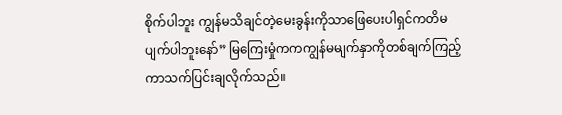စိုက်ပါဘူး ကျွန်မသိချင်တဲ့မေးခွန်းကိုသာဖြေပေးပါရှင်ကတိမပျက်ပါဘူးနော်” မြကြေးမှုံကကကျွန်မမျက်နှာကိုတစ်ချက်ကြည့်ကာသက်ပြင်းချလိုက်သည်။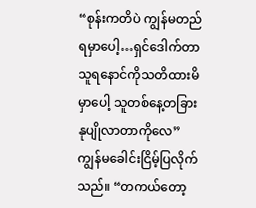“စုန်းကတိပဲ ကျွန်မတည်ရမှာပေါ့…ရှင်ဒေါက်တာသူရနောင်ကိုသတိထားမိမှာပေါ့ သူတစ်နေ့တခြားနုပျိုလာတာကိုလေ” ကျွန်မခေါင်းငြိမ့်ပြလိုက်သည်။ “တကယ်တော့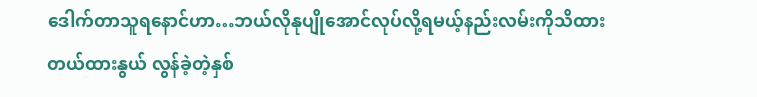ဒေါက်တာသူရနောင်ဟာ…ဘယ်လိုနုပျိုအောင်လုပ်လို့ရမယ့်နည်းလမ်းကိုသိထားတယ်ထားနွယ် လွန်ခဲ့တဲ့နှစ်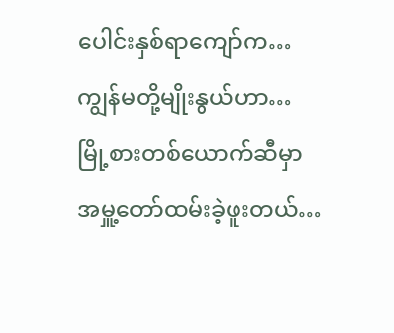ပေါင်းနှစ်ရာကျော်က…ကျွန်မတို့မျိုးနွယ်ဟာ…မြို့စားတစ်ယောက်ဆီမှာအမှူ့တော်ထမ်းခဲ့ဖူးတယ်…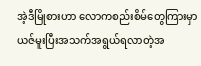အဲ့ဒီမြိုစားဟာ လောကစည်းစိမ်တွေကြားမှာယဇ်မူးပြီးအသက်အရွယ်ရလာတဲ့အ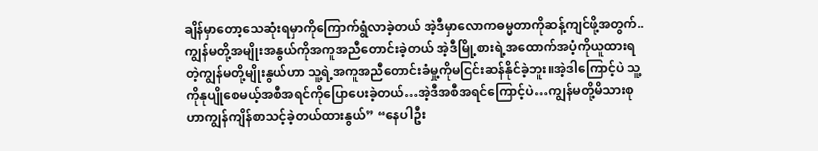ချိန်မှာတော့သေဆုံးရမှာကိုကြောက်ရွံလာခဲ့တယ် အဲ့ဒီမှာလောကဓမ္မတာကိုဆန့်ကျင်ဖို့အတွက်..ကျွန်မတို့အမျိုးအနွယ်ကိုအကူအညီတောင်းခဲ့တယ် အဲ့ဒီမြို့စားရဲ့အထောက်အပံ့ကိုယူထားရတဲ့ကျွန်မတို့မျိုးနွယ်ဟာ သူ့ရဲ့အကူအညီတောင်းခံမှု့ကိုမငြင်းဆန်နိုင်ခဲ့ဘူး။အဲ့ဒါကြောင့်ပဲ သူ့ကိုနုပျိုစေမယ့်အစီအရင်ကိုပြောပေးခဲ့တယ်…အဲ့ဒီအစီအရင်ကြောင့်ပဲ…ကျွန်မတို့မိသားစုဟာကျွန်ကျိန်စာသင့်ခဲ့တယ်ထားနွယ်” “နေပါဦး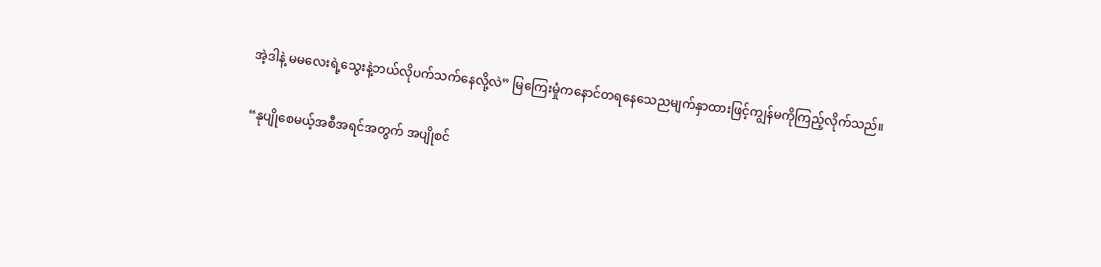အဲ့ဒါနဲ့ မမလေးရဲ့သွေးနဲ့ဘယ်လိုပက်သက်နေလို့လဲ” မြကြေးမှုံကနောင်တရနေသေညမျက်နှာထားဖြင့်ကျွန်မကိုကြည့်လိုက်သည်။

“နုပျိုစေမယ့်အစီအရင်အတွက် အပျိုစင်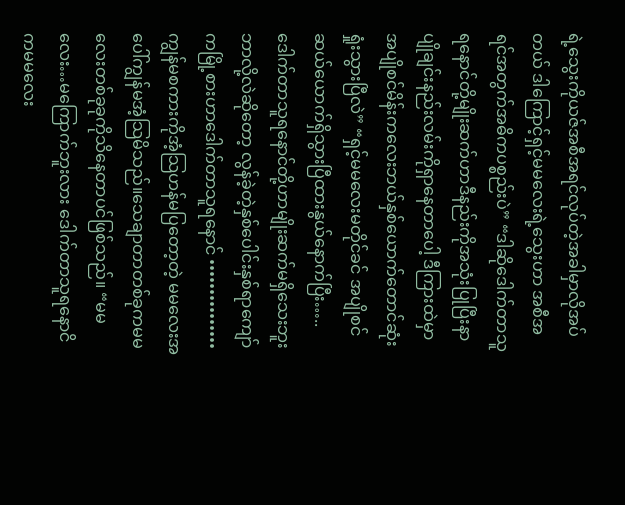ရဲ့သွေးကိုယဇ်အစီအရင်လုပ်တဲ့အခါမှာလိုအပ်တယ် ဒါကြောင့်ရှင့်မမလေးရဲ့သွေးဟာ အစီအရင်အတွက်အဓိကပစ္စည်းပဲ” “ဒါဆိုဒေါက်တာသူရနောင်တို့မျိုးဆက်ဟာဒီနည်းကိုအသုံးပြုပြီးနာပျိုချင်းနည်းလမ်းကိုရှာနေတာပေါ့ ဒီကြားထဲမှာ အပျိုစင်မိန်းကလေးဘယ်နှစ်ယောက်တောင်ဆုံးရှုံးသွားပြီလဲ” “ရှင့်မမလေးမတိုင်ခင် အပျိုစင်ဆယ်ယောက်ရှိသွားပြီထားနွယ်နောက်ပြီး…..ဒေါက်တာသူရနောင်တို့ဟာမျိုးဆက်မရှိသေးဘူးဘာလို့လဲဆိုတော့ လွန်ခဲ့တဲ့နှစ်ပေါင်းနှစ်ရာကျော်ကမြို့စားဟာဒေါက်တာသူရနောင် ••••••••••••••• ကျွန်မစကားကိုအံ့သြဟန်မပြတော့တဲ့ မမလေးအပေါ်ကျွန်မအံ့သြမိသည်။သေချာတာတစ်ခုကမမလေးတစ်ခုခုကိုသိနေတာပင်ဖြစ်သည်။ “မမလေး…မကြောက်ဘူးလား ဒေါက်တာသူရနောငိကမမလေး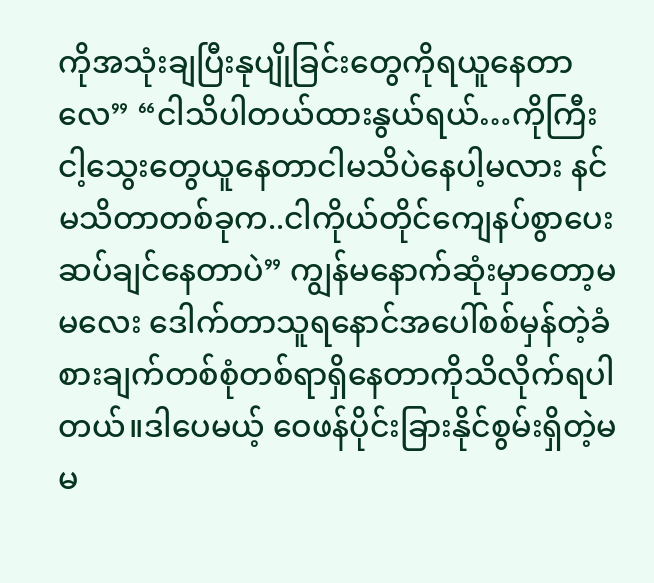ကိုအသုံးချပြီးနုပျိုခြင်းတွေကိုရယူနေတာလေ” “ငါသိပါတယ်ထားနွယ်ရယ်…ကိုကြီးငါ့သွေးတွေယူနေတာငါမသိပဲနေပါ့မလား နင်မသိတာတစ်ခုက..ငါကိုယ်တိုင်ကျေနပ်စွာပေးဆပ်ချင်နေတာပဲ” ကျွန်မနောက်ဆုံးမှာတော့မမလေး ဒေါက်တာသူရနောင်အပေါ်စစ်မှန်တဲ့ခံစားချက်တစ်စုံတစ်ရာရှိနေတာကိုသိလိုက်ရပါတယ်။ဒါပေမယ့် ဝေဖန်ပိုင်းခြားနိုင်စွမ်းရှိတဲ့မမ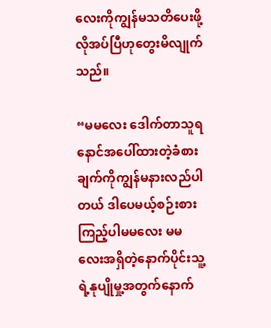လေးကိုကျွန်မသတိပေးဖို့လိုအပ်ပြီဟုတွေးမိလျုက်သည်။

“မမလေး ဒေါက်တာသူရနောင်အပေါ်ထားတဲ့ခံစားချက်ကိုကျွန်မနားလည်ပါတယ် ဒါပေမယ့်စဉ်းစားကြည့်ပါမမလေး မမလေးအရှိတဲ့နောက်ပိုင်းသူ့ရဲ့နုပျိုမှု့အတွက်နောက်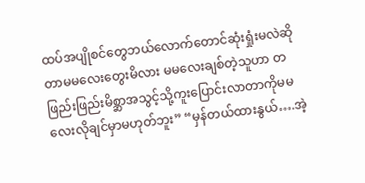ထပ်အပျိုစင်တွေဘယ်လောက်တောင်ဆုံးရှုံးမလဲဆိုတာမမလေးတွေးမိလား မမလေးချစ်တဲ့သူဟာ တဖြည်းဖြည်းမိစ္ဆာအသွင့်သို့ကူးပြောင်းလာတာကိုမမလေးလိုချင်မှာမဟုတ်ဘူး” “မှန်တယ်ထားနွယ်….အဲ့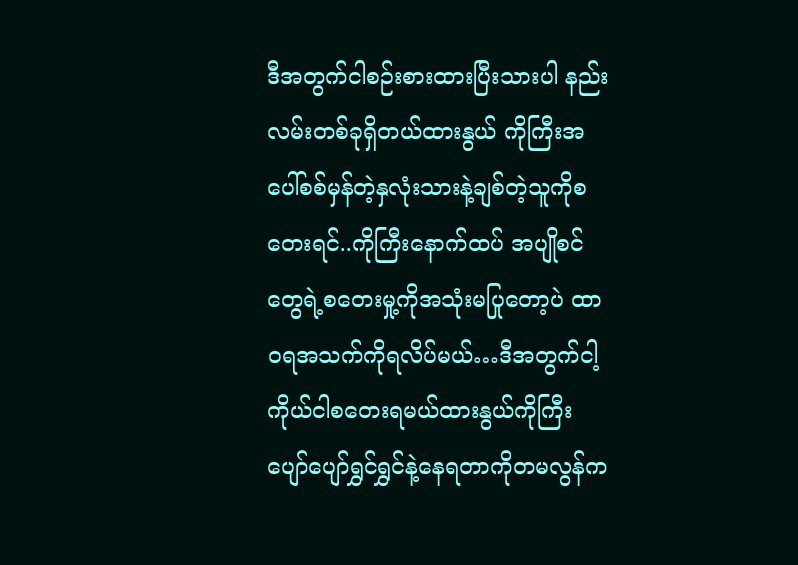ဒီအတွက်ငါစဉ်းစားထားပြီးသားပါ နည်းလမ်းတစ်ခုရှိတယ်ထားနွယ် ကိုကြီးအပေါ်စစ်မှန်တဲ့နှလုံးသားနဲ့ချစ်တဲ့သူကိုစတေးရင်..ကိုကြီးနောက်ထပ် အပျိုစင်တွေရဲ့စတေးမှု့ကိုအသုံးမပြုတော့ပဲ ထာဝရအသက်ကိုရလိပ်မယ်…ဒီအတွက်ငါ့ကိုယ်ငါစတေးရမယ်ထားနွယ်ကိုကြီးပျော်ပျော်ရွှင်ရွှင်နဲ့နေရတာကိုတမလွန်က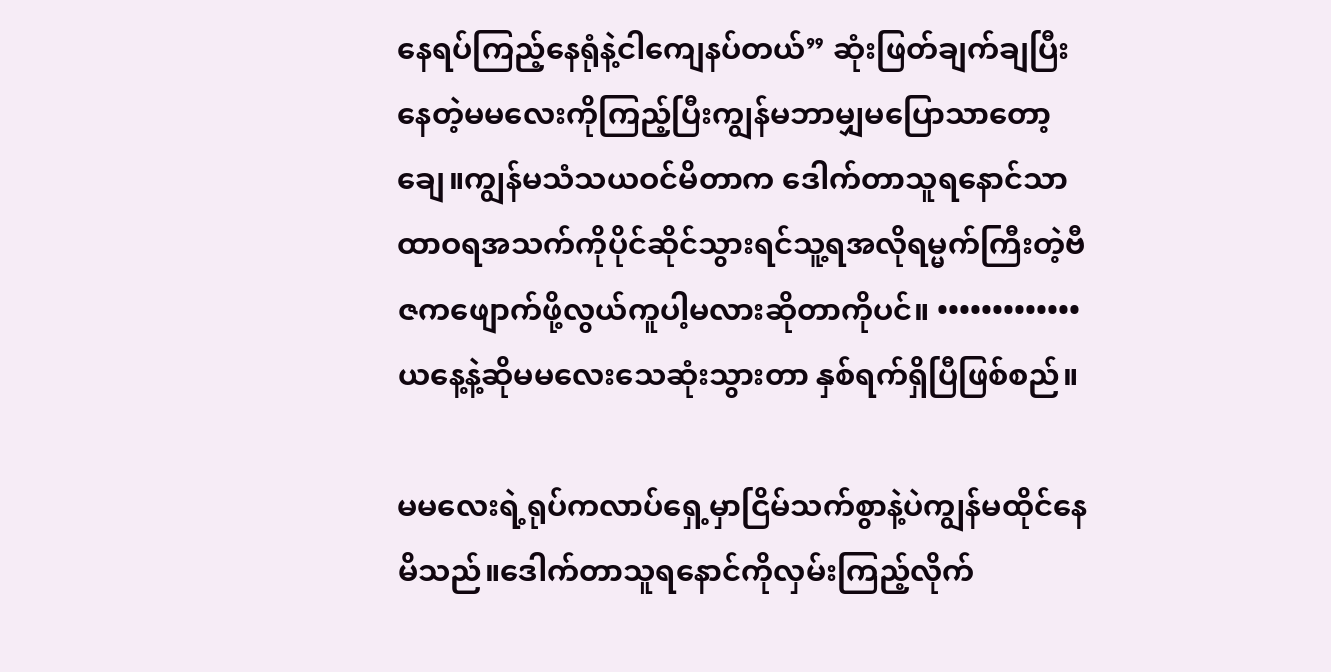နေရပ်ကြည့်နေရုံနဲ့ငါကျေနပ်တယ်” ဆုံးဖြတ်ချက်ချပြီးနေတဲ့မမလေးကိုကြည့်ပြီးကျွန်မဘာမျှမပြောသာတော့ချေ။ကျွန်မသံသယဝင်မိတာက ဒေါက်တာသူရနောင်သာထာဝရအသက်ကိုပိုင်ဆိုင်သွားရင်သူ့ရအလိုရမ္မက်ကြီးတဲ့ဗီဇကဖျောက်ဖို့လွယ်ကူပါ့မလားဆိုတာကိုပင်။ ••••••••••••• ယနေ့နဲ့ဆိုမမလေးသေဆုံးသွားတာ နှစ်ရက်ရှိပြီဖြစ်စည်။

မမလေးရဲ့ရုပ်ကလာပ်ရှေ့မှာငြိမ်သက်စွာနဲ့ပဲကျွန်မထိုင်နေမိသည်။ဒေါက်တာသူရနောင်ကိုလှမ်းကြည့်လိုက်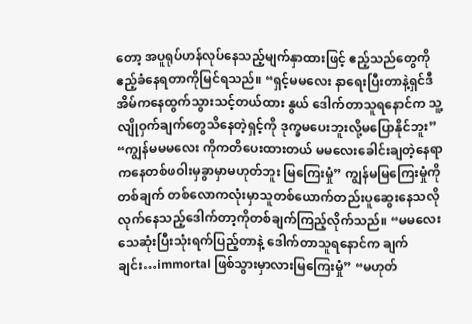တော့ အပူရုပ်ဟန်လုပ်နေသည့်မျက်နှာထားဖြင့် ဧည့်သည်တွေကိုဧည့်ခံနေရတာကိုမြင်ရသည်။ “ရှင့်မမလေး နာရေးပြီးတာနဲ့ရှင်ဒီအိမ်ကနေထွက်သွားသင့်တယ်ထား နွယ် ဒေါက်တာသူရနောင်က သူ့လျိုဝှက်ချက်တွေသိနေတဲ့ရှင့်ကို ဒုက္ခမပေးဘူးလို့မပြောနိုင်ဘူး” “ကျွန်မမမလေး ကိုကတိပေးထားတယ် မမလေးခေါင်းချတဲ့နေရာကနေတစ်ဖဝါးမှခွာမှာမဟုတ်ဘူး မြကြေးမှုံ” ကျွန်မမြကြေးမှုံကိုတစ်ချက် တစ်လောကလုံးမှာသူတစ်ယောက်တည်းပူဆွေးနေသလိုလုက်နေသည့်ဒေါက်တာ့ကိုတစ်ချက်ကြည့်လိုက်သည်။ “မမလေး သေဆုံးပြီးသုံးရက်ပြည့်တာနဲ့ ဒေါက်တာသူရနောင်က ချက်ချင်း…immortal ဖြစ်သွားမှာလားမြကြေးမှုံ” “မဟုတ်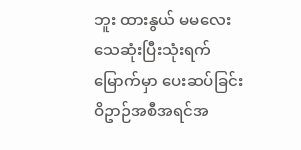ဘူး ထားနွယ် မမလေးသေဆုံးပြီးသုံးရက်မြောက်မှာ ပေးဆပ်ခြင်းဝိဥာဉ်အစီအရင်အ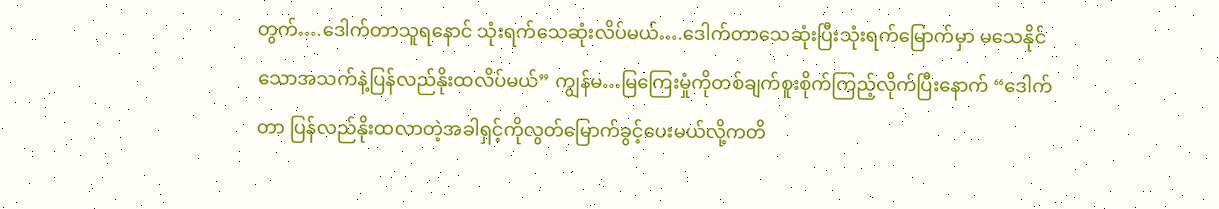တွက်….ဒေါက်တာသူရနောင် သုံးရက်သေဆုံးလိပ်မယ်….ဒေါက်တာသေဆုံးပြီးသုံးရက်မြောက်မှာ မသေနိုင်သောအသက်နဲ့ပြန်လည်နိုးထလိပ်မယ်” ကျွန်မ…မြကြေးမှုံကိုတစ်ချက်စူးစိုက်ကြည့်လိုက်ပြီးနောက် “ဒေါက်တာ ပြန်လည်နိုးထလာတဲ့အခါရှင့်ကိုလွတ်မြောက်ခွင့်ပေးမယ်လို့ကတိ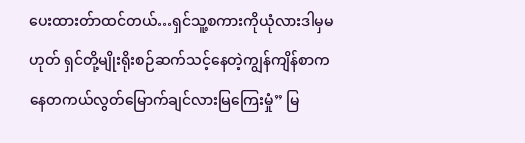ပေးထားတ်ာထင်တယ်…ရှင်သူ့စကားကိုယုံလားဒါမှမဟုတ် ရှင်တို့မျိုးရိုးစဉ်ဆက်သင့်နေတဲ့ကျွန်ကျိန်စာကနေတကယ်လွတ်မြောက်ချင်လားမြကြေးမှုံ” မြ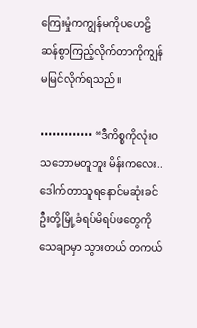ကြေးမှုံကကျွန်မကိုပဟေဠိဆန်စွာကြည့်လိုက်တာကိုကျွန်မမြင်လိုက်ရသည်။

••••••••••••• “ဒီကိစ္စကိုလုံးဝသဘောမတူဘူး မိန်းကလေး..ဒေါက်တာသူရနောင်မဆုံးခင်ဦးတို့မြို့ခံရပ်မိရပ်ဖတွေကိုသေချာမှာ သွားတယ် တကယ်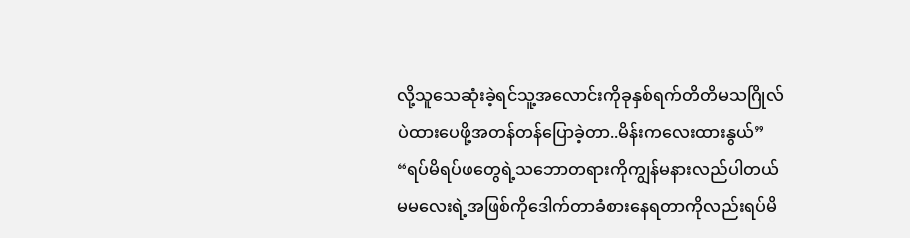လို့သူသေဆုံးခဲ့ရင်သူ့အလောင်းကိုခုနှစ်ရက်တိတိမသဂြိုလ်ပဲထားပေဖို့အတန်တန်ပြောခဲ့တာ..မိန်းကလေးထားနွယ်” “ရပ်မိရပ်ဖတွေရဲ့သဘောတရားကိုကျွန်မနားလည်ပါတယ် မမလေးရဲ့အဖြစ်ကိုဒေါက်တာခံစားနေရတာကိုလည်းရပ်မိ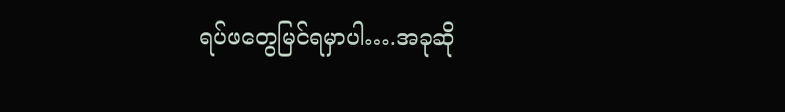ရပ်ဖတွေမြင်ရမှာပါ….အခုဆို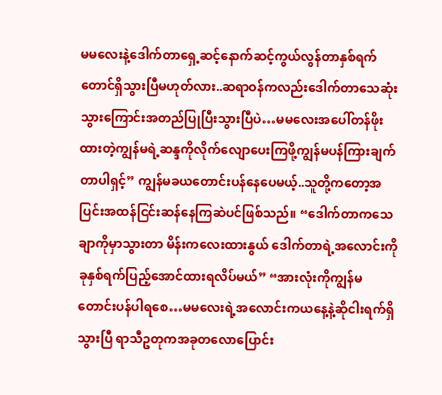မမလေးနဲ့ဒေါက်တာရှေ့ဆင့်နောက်ဆင့်ကွယ်လွန်တာနှစ်ရက်တောင်ရှိသွားပြီမဟုတ်လား..ဆရာဝန်ကလည်းဒေါက်တာသေဆုံးသွားကြောင်းအတည်ပြုပြီးသွားပြီပဲ…မမလေးအပေါ်တန်ဖိုးထားတဲ့ကျွန်မရဲ့ဆန္ဒကိုလိုက်လျောပေးကြဖို့ကျွန်မပန်ကြားချက်တာပါရှင့်” ကျွန်မခယတောင်းပန်နေပေမယ့်..သူတို့ကတော့အပြင်းအထန်ငြင်းဆန်နေကြဆဲပင်ဖြစ်သည်။ “ဒေါက်တာကသေချာကိုမှာသွားတာ မိန်းကလေးထားနွယ် ဒေါက်တာရဲ့အလောင်းကိုခုနှစ်ရက်ပြည့်အောင်ထားရလိပ်မယ်” “အားလုံးကိုကျွန်မတောင်းပန်ပါရစေ…မမလေးရဲ့အလောင်းကယနေ့နဲ့ဆိုငါးရက်ရှိသွားပြီ ရာသီဥတုကအခုတလောပြောင်း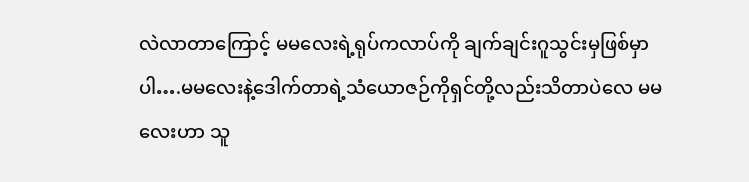လဲလာတာကြောင့် မမလေးရဲ့ရုပ်ကလာပ်ကို ချက်ချင်းဂူသွင်းမှဖြစ်မှာပါ….မမလေးနဲ့ဒေါက်တာရဲ့သံယောဇဉ်ကိုရှင်တို့လည်းသိတာပဲလေ မမလေးဟာ သူ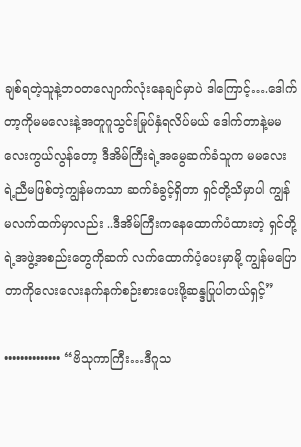ချစ်ရတဲ့သူနဲ့ဘဝတလျောက်လုံးနေချင်မှာပဲ ဒါကြောင့်….ဒေါက်တာ့ကိုမမလေးနဲ့အတူဂူသွင်းမြုပ်နှံရလိပ်မယ် ဒေါက်တာနဲ့မမလေးကွယ်လွန်တော့ ဒီအိမ်ကြီးရဲ့အမွေဆက်ခံသူက မမလေးရဲ့ညီမဖြစ်တဲ့ကျွန်မကသာ ဆက်ခံခွင့်ရှိတာ ရှင်တို့သိမှာပါ ကျွန်မလက်ထက်မှာလည်း ..ဒီအိမ်ကြီးကနေထောက်ပံထားတဲ့ ရှင်တို့ရဲ့အဖွဲ့အစည်းတွေကိုဆက် လက်ထောက်ပံ့ပေးမှာမို့ ကျွန်မပြောတာကိုလေးလေးနက်နက်စဉ်းစားပေးဖို့ဆန္ဒပြုပါတယ်ရှင့်”

•••••••••••••• “ဗိသုကာကြီး…ဒီဂူသ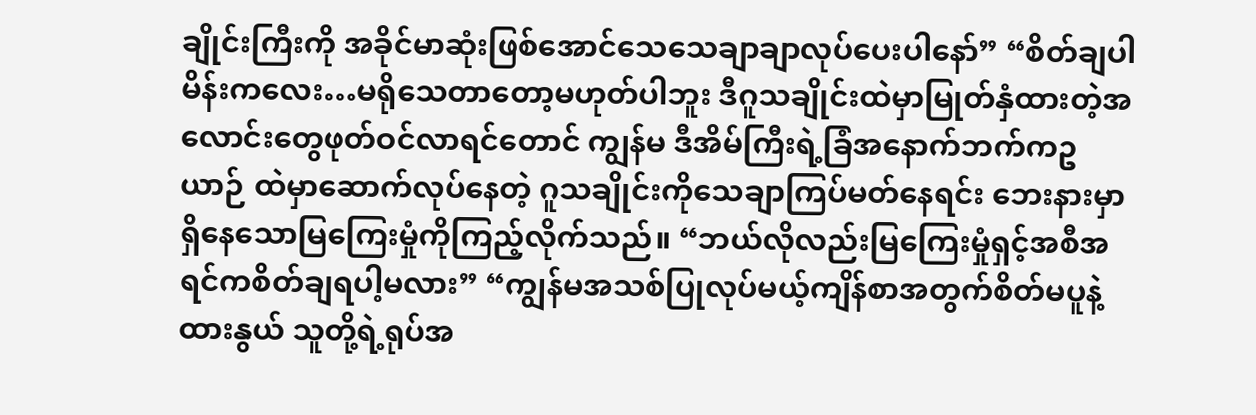ချိုင်းကြီးကို အခိုင်မာဆုံးဖြစ်အောင်သေသေချာချာလုပ်ပေးပါနော်” “စိတ်ချပါ မိန်းကလေး…မရိုသေတာတော့မဟုတ်ပါဘူး ဒီဂူသချိုင်းထဲမှာမြုတ်နှံထားတဲ့အလောင်းတွေဖုတ်ဝင်လာရင်တောင် ကျွန်မ ဒီအိမ်ကြီးရဲ့ခြံအနောက်ဘက်ကဥယာဉ် ထဲမှာဆောက်လုပ်နေတဲ့ ဂူသချိုင်းကိုသေချာကြပ်မတ်နေရင်း ဘေးနားမှာရှိနေသောမြကြေးမှုံကိုကြည့်လိုက်သည်။ “ဘယ်လိုလည်းမြကြေးမှုံရှင့်အစီအရင်ကစိတ်ချရပါ့မလား” “ကျွန်မအသစ်ပြုလုပ်မယ့်ကျိန်စာအတွက်စိတ်မပူနဲ့ထားနွယ် သူတို့ရဲ့ရုပ်အ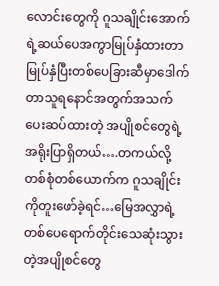လောင်းတွေကို ဂူသချိုင်းအောက်ရဲ့ဆယ်ပေအကွာမြုပ်နှံထားတာမြုပ်နှံပြီးတစ်ပေခြားဆီမှာဒေါက်တာသူရနောင်အတွက်အသက်ပေးဆပ်ထားတဲ့ အပျိုစင်တွေရဲ့အရိုးပြာရှိတယ်….တကယ်လို့တစ်စုံတစ်ယောက်က ဂူသချိုင်းကိုတူးဖော်ခဲ့ရင်…မြေအလွှာရဲ့တစ်ပေရောက်တိုင်းသေဆုံးသွားတဲ့အပျိုစင်တွေ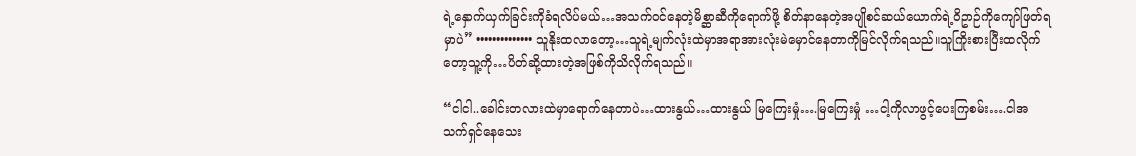ရဲ့နှောက်ယှက်ခြင်းကိုခံရလိပ်မယ်…အသက်ဝင်နေတဲ့မိစ္ဆာဆီကိုရောက်ဖို့ စိတ်နာနေတဲ့အပျိုစင်ဆယ်ယောက်ရဲ့ဝိဥာဉ်ကိုကျော်ဖြတ်ရမှာပဲ” •••••••••••••• သူနိုးထလာတော့…သူရဲ့မျက်လုံးထဲမှာအရာအားလုံးမဲမှောင်နေတာကိုမြင်လိုက်ရသည်။သူကြိုးစားပြီးထလိုက်တော့သူ့ကို…ပိတ်ဆို့ထားတဲ့အဖြစ်ကိုသိလိုက်ရသည်။

“ငါငါ..ခေါင်းတလားထဲမှာရောက်နေတာပဲ…ထားနွယ်…ထားနွယ် မြကြေးမှုံ….မြကြေးမှုံ …ငါ့ကိုလာဖွင့်ပေးကြစမ်း….ငါအသက်ရှင်နေသေး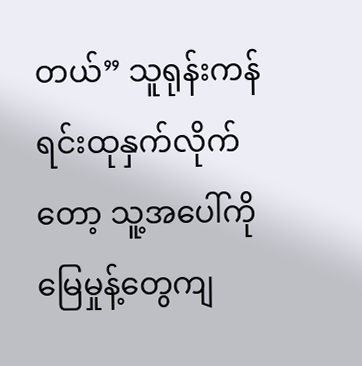တယ်” သူရုန်းကန်ရင်းထုနှက်လိုက်တော့ သူ့အပေါ်ကိုမြေမှုန့်တွေကျ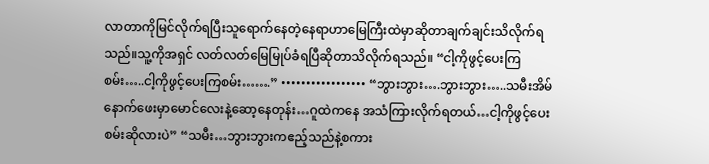လာတာကိုမြင်လိုက်ရပြီးသူရောက်နေတဲ့နေရာဟာမြေကြီးထဲမှာဆိုတာချက်ချင်းသိလိုက်ရသည်။သူ့ကိုအရှင် လတ်လတ်မြေမြုပ်ခံရပြီဆိုတာသိလိုက်ရသည်။ “ငါ့ကိုဖွင့်ပေးကြစမ်း…..ငါ့ကိုဖွင့်ပေးကြစမ်း…….” ••••••••••••••••• “ဘွားဘွား….ဘွားဘွား…..သမီးအိမ်နောက်ဖေးမှာမောင်လေးနဲ့ဆော့နေတုန်း…ဂူထဲကနေ အသံကြားလိုက်ရတယ်…ငါ့ကိုဖွင့်ပေးစမ်းဆိုလားပဲ” “သမီး…ဘွားဘွားကဧည့်သည်နဲ့စကား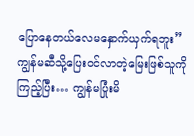ပြောနေတယ်လေမနှောက်ယှက်ရဘူး” ကျွန်မဆီသို့ပြေးဝင်လာတဲ့မြေးဖြစ်သူကိုကြည့်ပြီး… ကျွန်မပြုံးမိ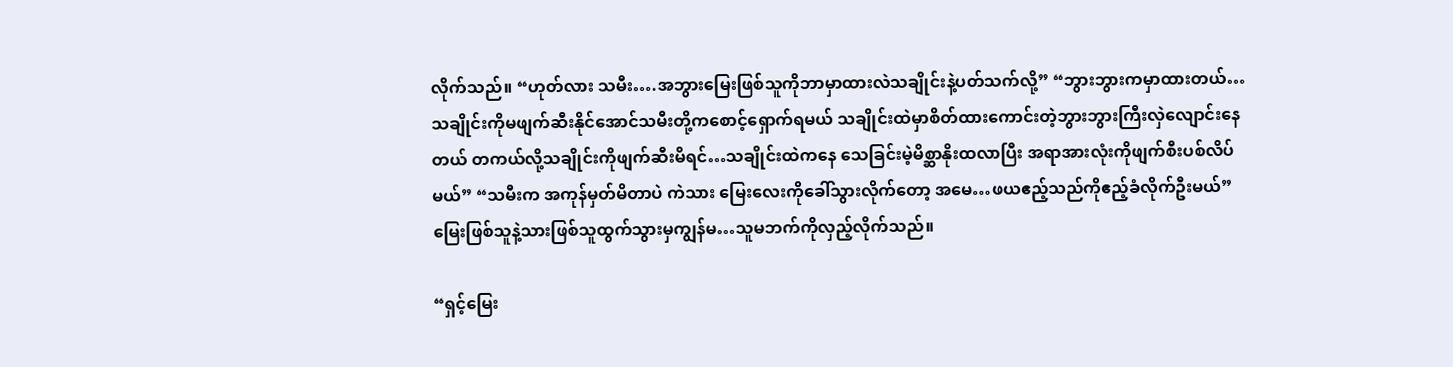လိုက်သည်။ “ဟုတ်လား သမီး….အဘွားမြေးဖြစ်သူကိုဘာမှာထားလဲသချိုင်းနဲ့ပတ်သက်လို့” “ဘွားဘွားကမှာထားတယ်…သချိုင်းကိုမဖျက်ဆီးနိုင်အောင်သမီးတို့ကစောင့်ရှောက်ရမယ် သချိုင်းထဲမှာစိတ်ထားကောင်းတဲ့ဘွားဘွားကြီးလှဲလျောင်းနေတယ် တကယ်လို့သချိုင်းကိုဖျက်ဆီးမိရင်…သချိုင်းထဲကနေ သေခြင်းမဲ့မိစ္ဆာနိုးထလာပြီး အရာအားလုံးကိုဖျက်စီးပစ်လိပ်မယ်” “သမီးက အကုန်မှတ်မိတာပဲ ကဲသား မြေးလေးကိုခေါ်သွားလိုက်တော့ အမေ…ဖယဧည့်သည်ကိုဧည့်ခံလိုက်ဦးမယ်” မြေးဖြစ်သူနဲ့သားဖြစ်သူထွက်သွားမှကျွန်မ…သူမဘက်ကိုလှည့်လိုက်သည်။

“ရှင့်မြေး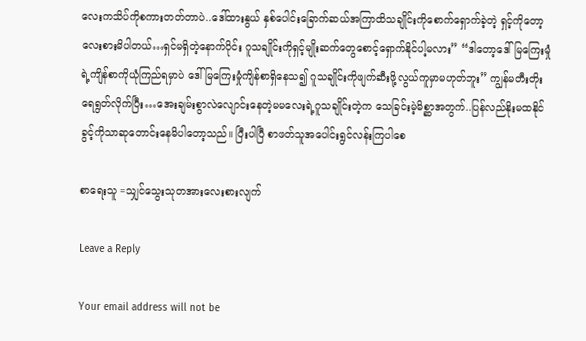လေးကသိပ်ကိုစကားတတ်တာပဲ..ဒေါ်ထားနွယ် နှစ်ပေါင်းခြောက်ဆယ်အကြာထိသချိုင်းကိုစောက်ရှောက်ခဲ့တဲ့ ရှင့်ကိုတော့လေးစားမိပါတယ်…ရှင်မရှိတဲ့နောက်ပိုင်း ဂူသချိုင်းကိုရှင့်မျိုးဆက်တွေစောင့်ရှောက်နိုင်ပါ့မလား” “ဒါတော့ဒေါ်မြကြေးမှုံရဲ့ကျိန်စာကိုယုံကြည်ရမှာပဲ ဒေါ်မြကြေးမှုံကျိန်စာရှိနေသ၍ ဂူသချိုင်းကိုဖျက်ဆီးဖို့လွယ်ကူမှာမဟုတ်ဘူး” ကျွန်မတီးတိုးရေရွတ်လိုက်ပြီး…အေးချမ်းစွာလဲလျောင်းနေတဲ့မမလေးရဲ့ဂူသချိုင်းတဲ့က သေခြင်းမဲ့မိစ္ဆာအတွက်..ပြန်လည်နိုးမထနိုင်ခွင့်ကိုသာဆုတောင်းနေမိပါတော့သည်။ ပြီးပါပြီ စာဖတ်သူအပေါင်းရွင်လန်းကြပါစေ

စာရေးသူ =သျှင်သွေးသုတအားလေးစားလျက်

Leave a Reply

Your email address will not be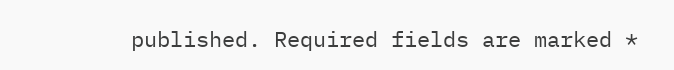published. Required fields are marked *